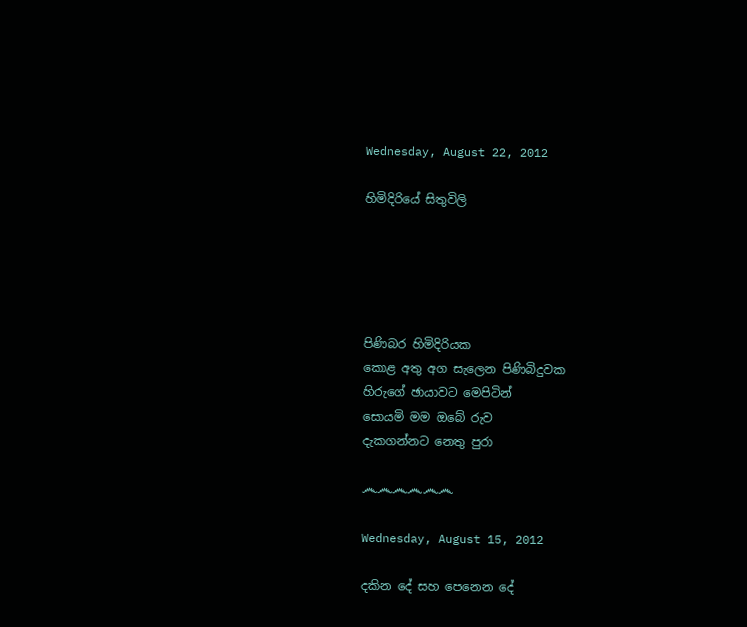Wednesday, August 22, 2012

හිමිදිරියේ සිතුවිලි





පිණිබර හිමිදිරියක
කොළ අතු අග සැලෙන පිණිබිදුවක
හිරුගේ ඡායාවට මෙපිටින්
සොයමි මම ඔබේ රුව
දැකගන්නට නෙතු පුරා

෴෴෴෴෴෴

Wednesday, August 15, 2012

දකින දේ සහ පෙනෙන දේ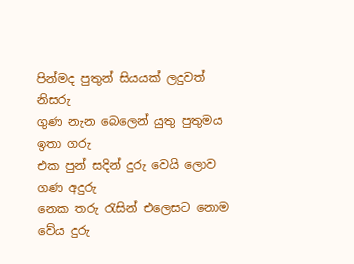පින්මද පුතුන් සියයක් ලදුවත් නිසරු
ගුණ නැන බෙලෙන් යුතු පුතුමය ඉතා ගරු
එක පුන් සදින් දුරු වෙයි ලොව ගණ අදුරු
නෙක තරු රැසින් එලෙසට නොම වේය දුරු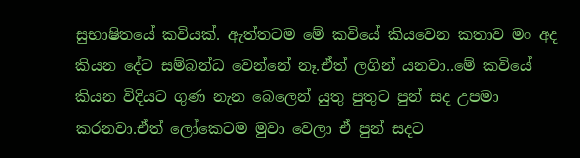සුභාෂිතයේ කවියක්. ඇත්තටම මේ කවියේ කියවෙන කතාව මං අද කියන දේට සම්බන්ධ වෙන්නේ නෑ.ඒත් ලගින් යනවා..මේ කවියේ කියන විදියට ගුණ නැන බෙලෙන් යුතු පුතුට පුන් සද උපමා කරනවා.ඒත් ලෝකෙටම මුවා වෙලා ඒ පුන් සදට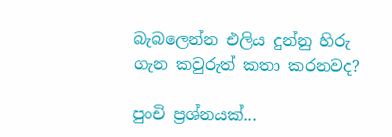බැබලෙන්න එලිය දුන්නු හිරු ගැන කවුරුත් කතා කරනවද?

පුංචි ප්‍රශ්නයක්...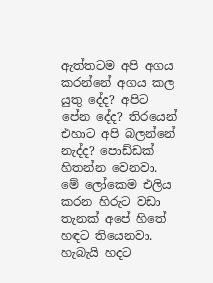ඇත්තටම අපි අගය කරන්නේ අගය කල යුතු දේද? අපිට පේන දේද? තිරයෙන් එහාට අපි බලන්නේ නැද්ද? පොඩ්ඩක් හිතන්න වෙනවා. මේ ලෝකෙම එලිය කරන හිරුට වඩා තැනක් අපේ හිතේ හඳට තියෙනවා. හැබැයි හදට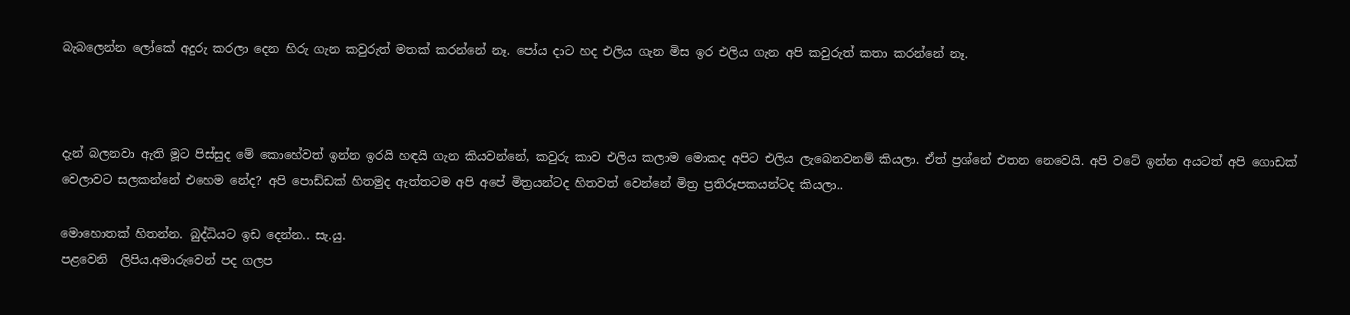බැබලෙන්න ලෝකේ අදුරු කරලා දෙන හිරු ගැන කවුරුත් මතක් කරන්නේ නෑ. පෝය දාට හද එලිය ගැන මිස ඉර එලිය ගැන අපි කවුරුත් කතා කරන්නේ නෑ.



දැන් බලනවා ඇති මූට පිස්සුද මේ කොහේවත් ඉන්න ඉරයි හඳයි ගැන කියවන්නේ, කවුරු කාව එලිය කලාම මොකද අපිට එලිය ලැබෙනවනම් කියලා. ඒත් ප්‍රශ්නේ එතන නෙවෙයි. අපි වටේ ඉන්න අයටත් අපි ගොඩක් වෙලාවට සලකන්නේ එහෙම නේද? අපි පොඩ්ඩක් හිතමුද ඇත්තටම අපි අපේ මිත්‍රයන්ටද හිතවත් වෙන්නේ මිත්‍ර ප්‍රතිරූපකයන්ටද කියලා..

මොහොතක් හිතන්න. බුද්ධියට ඉඩ දෙන්න.. සැ.යු.
පළවෙනි  ලිපිය.අමාරුවෙන් පද ගලප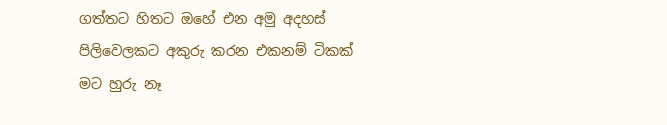ගත්තට හිතට ඔහේ එන අමු අදහස් පිලිවෙලකට අකුරු කරන එකනම් ටිකක් මට හුරු නෑ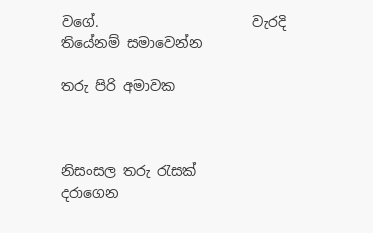වගේ.                      වැරදි තියේනම් සමාවෙන්න

තරු පිරි අමාවක



නිසංසල තරු රැසක්
දරාගෙන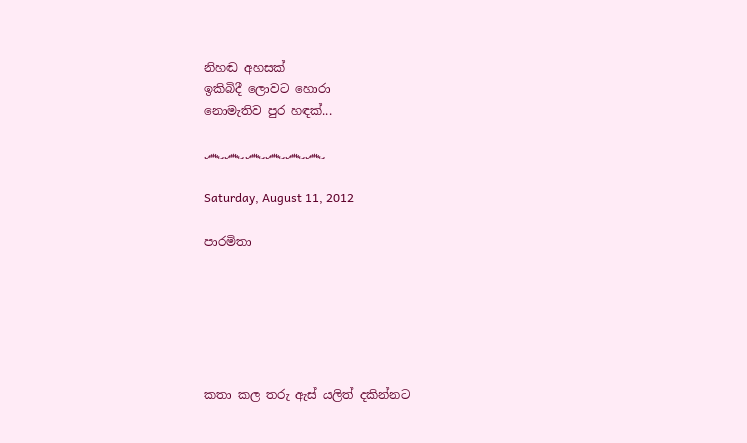නිහඬ අහසක්
ඉකිබිදී ලොවට හොරා
නොමැතිව පුර හඳක්...

෴෴෴෴෴෴

Saturday, August 11, 2012

පාරමිතා






කතා කල තරු ඇස් යලිත් දකින්නට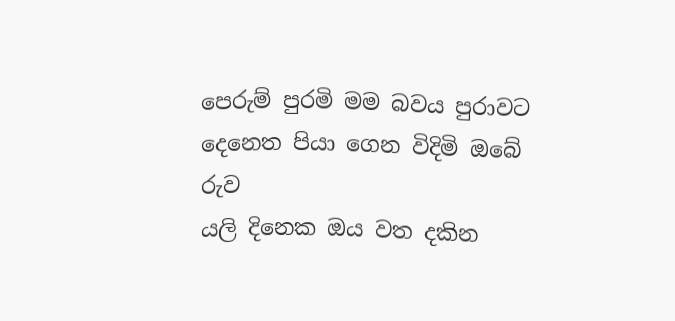පෙරුම් පුරමි මම බවය පුරාවට
දෙනෙත පියා ගෙන විදිමි ඔබේ රුව
යලි දිනෙක ඔය වත දකින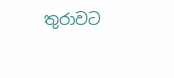තුරාවට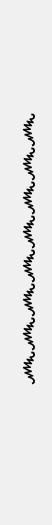෴෴෴෴෴෴෴෴